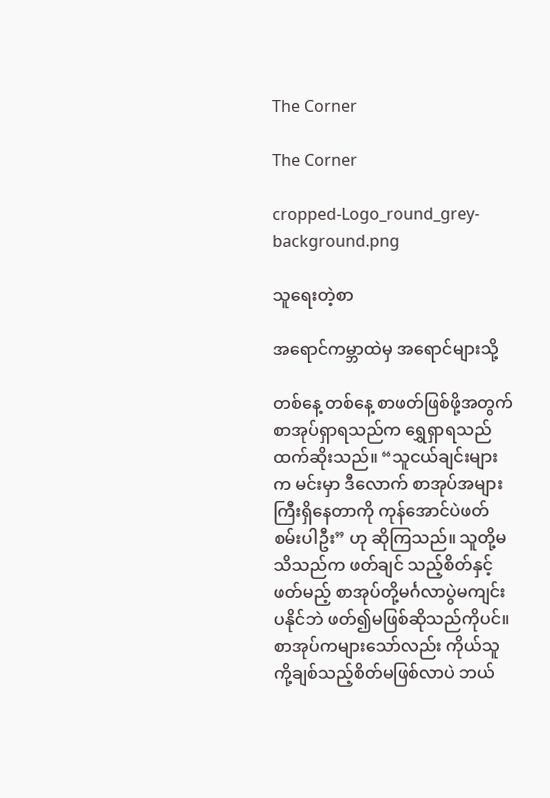The Corner

The Corner

cropped-Logo_round_grey-background.png

သူရေးတဲ့စာ

အရောင်ကမ္ဘာထဲမှ အရောင်များသို့

တစ်နေ့ တစ်နေ့ စာဖတ်ဖြစ်ဖို့အတွက် စာအုပ်ရှာရသည်က ရွှေရှာရသည်ထက်ဆိုးသည်။ “သူငယ်ချင်းများက မင်းမှာ ဒီလောက် စာအုပ်အများကြီးရှိနေတာကို ကုန်အောင်ပဲဖတ်စမ်းပါဦး” ဟု ဆိုကြသည်။ သူတို့မသိသည်က ဖတ်ချင် သည့်စိတ်နှင့် ဖတ်မည့် စာအုပ်တို့မင်္ဂလာပွဲမကျင်းပနိုင်ဘဲ ဖတ်၍မဖြစ်ဆိုသည်ကိုပင်။ စာအုပ်ကများသော်လည်း ကိုယ်သူကို့ချစ်သည့်စိတ်မဖြစ်လာပဲ ဘယ်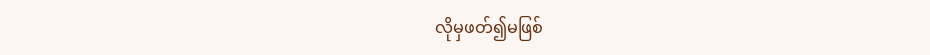လိုမှဖတ်၍မဖြစ်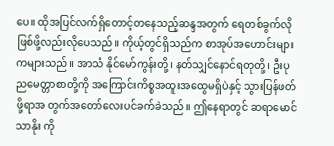ပေ။ ထိုအပြင်လက်ရှိတောင့်တနေသည့်ဆန္ဒအတွက် ရေတစ်ခွက်လိုဖြစ်ဖို့လည်းလိုပေသည်။ ကိုယ့်တွင်ရှိသည်က စာအုပ်အဟောင်းများကများသည်။ အာသံ နိုင်မော်ကွန်းတို့၊ နတ်သျှင်နောင်ရတုတို့၊ ဦးပုညမေတ္တာစာတို့ကို အကြောင်းကိစ္စအထူးအထွေမရှိပဲနှင့် သွားပြန်ဖတ်ဖို့ရာအ တွက်အတော်လေးပင်ခက်ခဲသည်။ ဤနေရာတွင် ဆရာမောင်သာနိုး ကို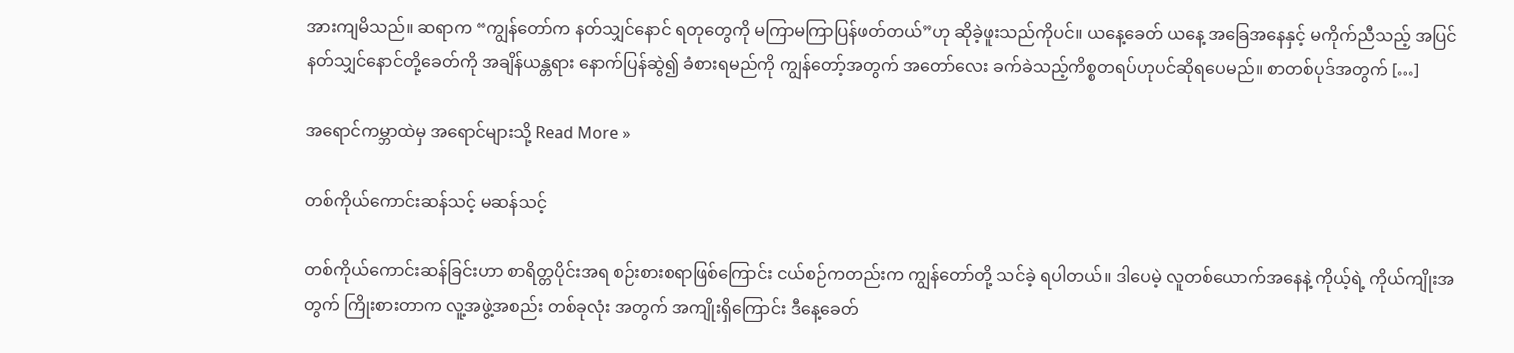အားကျမိသည်။ ဆရာက “ကျွန်တော်က နတ်သျှင်နောင် ရတုတွေကို မကြာမကြာပြန်ဖတ်တယ်”ဟု ဆိုခဲ့ဖူးသည်ကိုပင်။ ယနေ့ခေတ် ယနေ့ အခြေအနေနှင့် မကိုက်ညီသည့် အပြင် နတ်သျှင်နောင်တို့ခေတ်ကို အချိန်ယန္တရား နောက်ပြန်ဆွဲ၍ ခံစားရမည်ကို ကျွန်တော့်အတွက် အတော်လေး ခက်ခဲသည့်ကိစ္စတရပ်ဟုပင်ဆိုရပေမည်။ စာတစ်ပုဒ်အတွက် […]

အရောင်ကမ္ဘာထဲမှ အရောင်များသို့ Read More »

တစ်ကိုယ်ကောင်းဆန်သင့် မဆန်သင့်

တစ်ကိုယ်ကောင်းဆန်ခြင်းဟာ စာရိတ္တပိုင်းအရ စဉ်းစားစရာဖြစ်‌ကြောင်း ငယ်စဉ်ကတည်းက ကျွန်တော်တို့ သင်ခဲ့ ရပါတယ်။ ဒါပေမဲ့ လူတစ်ယောက်အနေနဲ့ ကိုယ့်ရဲ့ ကိုယ်ကျိုးအတွက် ကြိုးစားတာက လူ့အဖွဲ့အစည်း တစ်ခုလုံး အတွက် အကျိုးရှိကြောင်း ဒီနေ့ခေတ်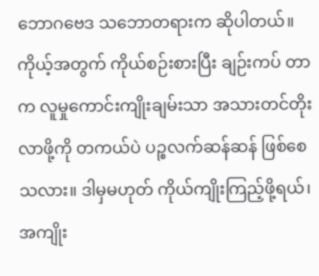ဘောဂဗေဒ သဘောတရားက ဆိုပါတယ်။ ကိုယ့်အတွက် ကိုယ်စဉ်းစားပြီး ချဉ်းကပ် တာက လူမှုကောင်းကျိုးချမ်းသာ အသားတင်တိုးလာဖို့ကို တကယ်ပဲ ပဉ္စလက်ဆန်ဆန် ဖြစ်စေသလား။ ဒါမှမဟုတ် ကိုယ်ကျိုးကြည့်ဖို့ရယ်၊ အကျိုး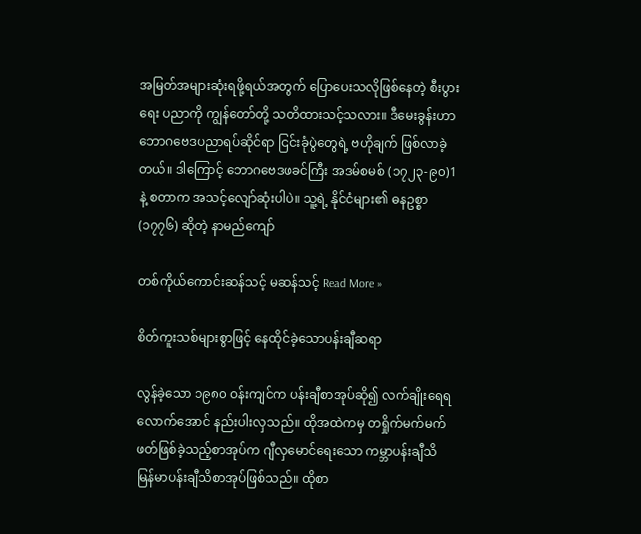အမြတ်အများဆုံးရဖို့ရယ်အတွက် ပြောပေးသလိုဖြစ်နေတဲ့ စီးပွားရေး ပညာကို ကျွန်တော်တို့ သတိထားသင့်သလား။ ဒီမေးခွန်းဟာ ဘောဂဗေဒပညာရပ်ဆိုင်ရာ ငြင်းခုံပွဲတွေရဲ့ ဗဟိုချက် ဖြစ်လာခဲ့တယ်။ ဒါကြောင့် ဘောဂဗေဒဖခင်ကြီး အဒမ်စမစ် (၁၇၂၃-၉၀)1 နဲ့ စတာက အသင့်လျော်ဆုံးပါပဲ။ သူ့ရဲ့ နိုင်ငံများ၏ ဓနဥစ္စာ (၁၇၇၆) ဆိုတဲ့ နာမည်ကျော်

တစ်ကိုယ်ကောင်းဆန်သင့် မဆန်သင့် Read More »

စိတ်ကူးသစ်များစွာဖြင့် နေထိုင်ခဲ့သောပန်းချီဆရာ

လွန်ခဲ့သော ၁၉၈၀ ဝန်းကျင်က ပန်းချီစာအုပ်ဆို၍ လက်ချိုးရေရလောက်အောင် နည်းပါးလှသည်။ ထိုအထဲကမှ တရှိုက်မက်မက်ဖတ်ဖြစ်ခဲ့သည့်စာအုပ်က ဂျီလှမောင်ရေးသော ကမ္ဘာပန်းချီသိ မြန်မာပန်းချီသိစာအုပ်ဖြစ်သည်။ ထိုစာ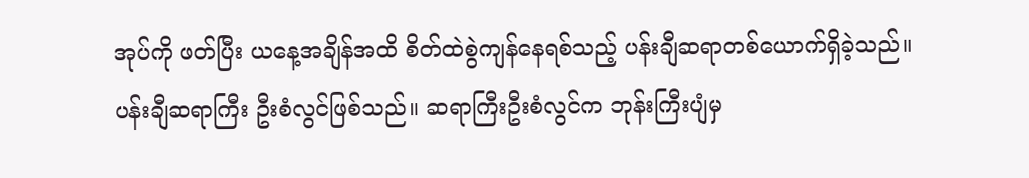အုပ်ကို ဖတ်ပြီး ယနေ့အချိန်အထိ စိတ်ထဲစွဲကျန်နေရစ်သည့် ပန်းချီဆရာတစ်ယောက်ရှိခဲ့သည်။ ပန်းချီဆရာကြီး ဦးစံလွင်ဖြစ်သည်။ ဆရာကြီးဦးစံလွင်က ဘုန်းကြီးပျံမှ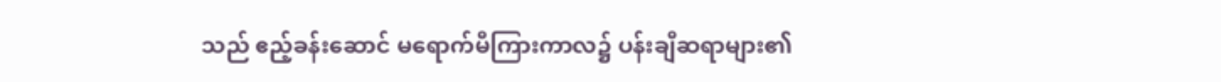သည် ဧည့်ခန်းဆောင် မရောက်မီကြားကာလ၌ ပန်းချီဆရာများ၏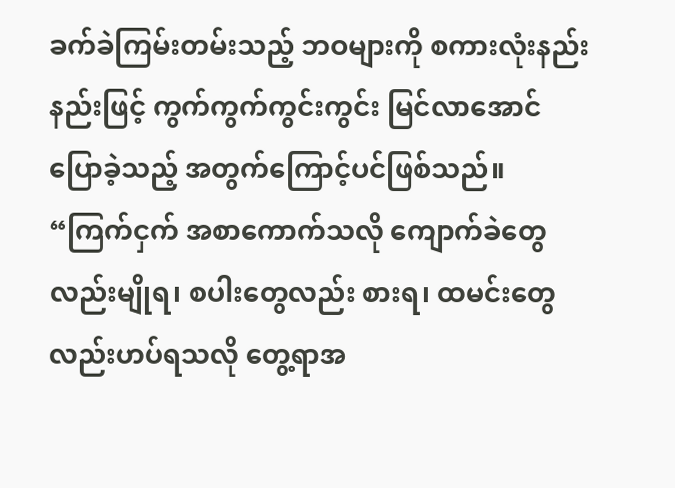ခက်ခဲကြမ်းတမ်းသည့် ဘဝများကို စကားလုံးနည်းနည်းဖြင့် ကွက်ကွက်ကွင်းကွင်း မြင်လာအောင် ပြောခဲ့သည့် အတွက်ကြောင့်ပင်ဖြစ်သည်။ “ကြက်ငှက် အစာကောက်သလို ကျောက်ခဲတွေလည်းမျိုရ၊ စပါးတွေလည်း စားရ၊ ထမင်းတွေလည်းဟပ်ရသလို တွေ့ရာအ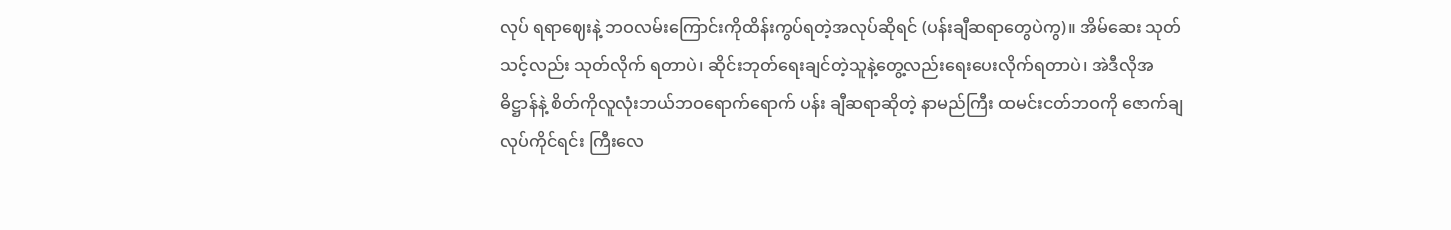လုပ် ရရာဈေးနဲ့ ဘဝလမ်းကြောင်းကိုထိန်းကွပ်ရတဲ့အလုပ်ဆိုရင် (ပန်းချီဆရာတွေပဲကွ)။ အိမ်ဆေး သုတ်သင့်လည်း သုတ်လိုက် ရတာပဲ၊ ဆိုင်းဘုတ်ရေးချင်တဲ့သူနဲ့တွေ့လည်းရေးပေးလိုက်ရတာပဲ၊ အဲဒီလိုအဓိဋ္ဌာန်နဲ့ စိတ်ကိုလူလုံးဘယ်ဘဝရောက်ရောက် ပန်း ချီဆရာဆိုတဲ့ နာမည်ကြီး ထမင်းငတ်ဘဝကို ဇောက်ချ လုပ်ကိုင်ရင်း ကြီးလေ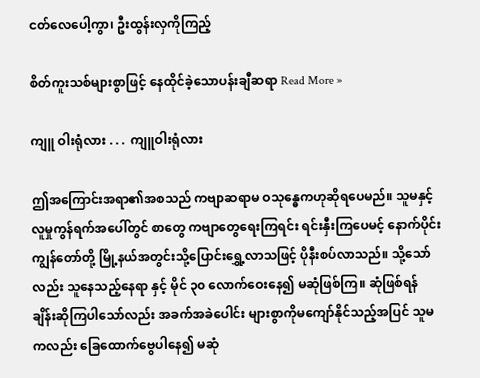ငတ်လေပေါ့ကွာ၊ ဦးထွန်းလှကိုကြည့်

စိတ်ကူးသစ်များစွာဖြင့် နေထိုင်ခဲ့သောပန်းချီဆရာ Read More »

ကျူ ဝါးရုံလား . . .  ကျူဝါးရုံလား

ဤအကြောင်းအရာ၏အစသည် ကဗျာဆရာမ ဝသုန္ဓေကဟုဆိုရပေမည်။ သူမနှင့် လူမှုကွန်ရက်အပေါ်တွင် စာတွေ ကဗျာတွေ‌ရေးကြရင်း ရင်းနှီးကြပေမင့် နောက်ပိုင်းကျွန်တော်တို့ မြို့နယ်အတွင်းသို့ပြောင်း‌ရွှေ့လာသဖြင့် ပိုနီးစပ်လာသည်။ သို့သော်လည်း သူနေသည့်နေရာ နှင့် မိုင် ၃၀ လောက်ဝေးနေ၍ မဆုံဖြစ်ကြ။ ဆုံဖြစ်ရန် ချိန်းဆိုကြပါသော်လည်း အခက်အခဲပေါင်း များစွာကိုမကျော်နိုင်သည့်အပြင် သူမကလည်း ခြေထောက်ဗွေပါနေ၍ မဆုံ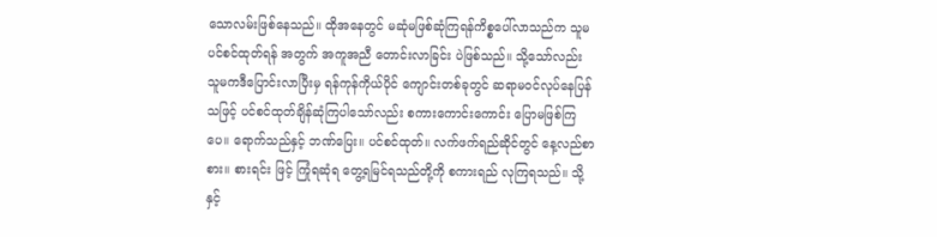သောလမ်းဖြစ်နေသည်။ ထိုအနေတွင် မဆုံမဖြစ်ဆုံကြရန်ကိစ္စပေါ်လာသည်က သူမပင်စင်ထုတ်ရန် အတွက် အကူအညီ တောင်းလာခြင်း ပဲဖြစ်သည်။ သို့သော်လည်း သူမကဒီပြောင်းလာပြီးမှ ရန်ကုန်ကိုယ်ပိုင် ကျောင်းတစ်ခုတွင် ဆရာမဝင်လုပ်နေပြန်သဖြင့် ပင်စင်ထုတ်ချိန်ဆုံကြပါသော်လည်း စကားကောင်းကောင်း ပြောမဖြစ်ကြပေ။ ရောက်သည်နှင့် ဘဏ်ပြေး။ ပင်စင်ထုတ်။ လက်ဖက်ရည်ဆိုင်တွင် နေ့လည်စာစား။ စားရင်း ဖြင့် ကြုံရဆုံရ တွေ့ရမြင်ရသည်တို့ကို စကားရည် လုကြရသည်။ သို့နှင့်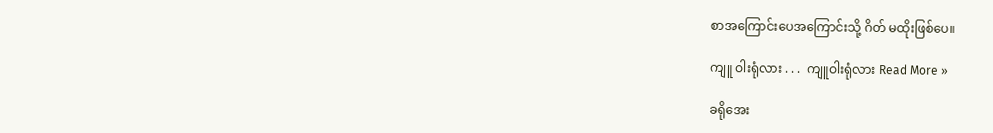စာအကြောင်းပေအကြောင်းသို့ ဂိတ် မထိုးဖြစ်ပေ။

ကျူ ဝါးရုံလား . . .  ကျူဝါးရုံလား Read More »

ခရိုအေး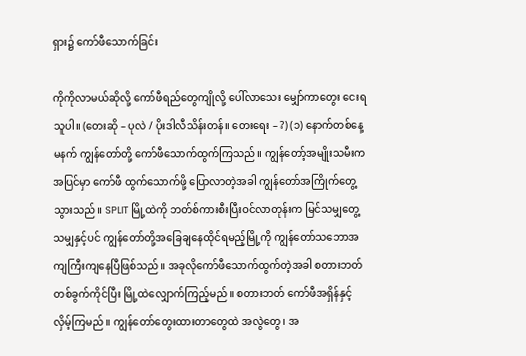ရှား၌ ကော်ဖီသောက်ခြင်း

ကိုကိုလာမယ်ဆိုလို့ ကော်ဖီရည်တွေကျိုလို့ ပေါ်လာသေး မျှော်ကာတွေး ငေးရသူပါ။ (တေးဆို – ပုလဲ / ပိုးဒါလီသိန်းတန်။ တေးရေး – ?) (၁) နောက်တစ်နေ့မနက် ကျွန်တော်တို့ ကော်ဖီသောက်ထွက်ကြသည်။ ကျွန်တော့်အမျိုးသမီးက အပြင်မှာ ကော်ဖီ ထွက်သောက်ဖို့ ပြောလာတဲ့အခါ ကျွန်တော်အကြိုက်တွေ့သွားသည်။ SPLIT မြို့ထဲကို ဘတ်စ်ကားစီးပြီးဝင်လာတုန်းက မြင်သမျှတွေ့သမျှနှင့်ပင် ကျွန်တော်တို့အခြေချနေထိုင်ရမည့်မြို့ကို ကျွန်တော်သဘောအကျကြီးကျနေပြီဖြစ်သည်။ အခုလိုကော်ဖီသောက်ထွက်တဲ့အခါ စတားဘတ်တစ်ခွက်ကိုင်ပြီး မြို့ထဲလျှောက်ကြည့်မည်။ စတားဘတ် ကော်ဖီအရှိန်နှင့် လှိမ့်ကြမည်။ ကျွန်တော်တွေးထားတာတွေထဲ အလွဲတွေ၊ အ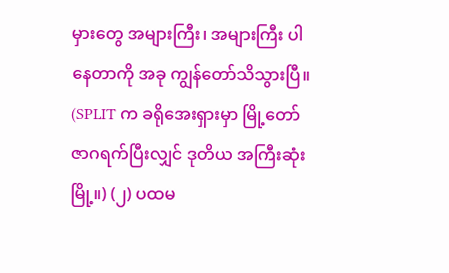မှားတွေ အများကြီး၊ အများကြီး ပါနေတာကို အခု ကျွန်တော်သိသွားပြီ။ (SPLIT က ခရိုအေးရှားမှာ မြို့တော် ဇာဂရက်ပြီးလျှင် ဒုတိယ အကြီးဆုံးမြို့။) (၂) ပထမ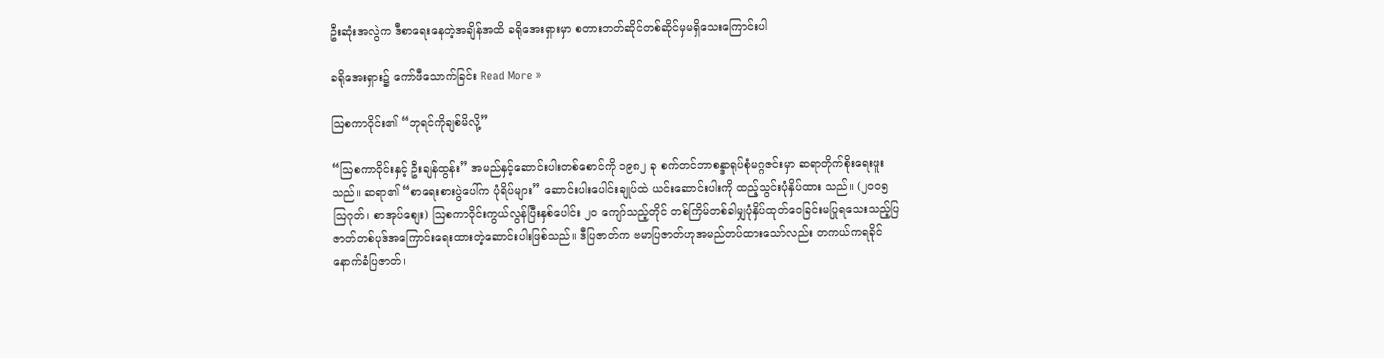ဦးဆုံးအလွဲက ဒီစာရေးနေတဲ့အချိန်အထိ ခရိုအေးရှားမှာ စတားဘတ်ဆိုင်တစ်ဆိုင်မှမရှိသေးကြောင်းပါ

ခရိုအေးရှား၌ ကော်ဖီသောက်ခြင်း Read More »

ဩစကာဝိုင်း၏ “ဘုရင်ကိုချစ်မိလို့”

“ဩစကာဝိုင်းနှင့် ဦးချန်ထွန်း” အမည်နှင့်ဆောင်းပါးတစ်စောင်ကို ၁၉၈၂ ခု စက်တင်ဘာစန္ဒာရုပ်စုံမဂ္ဂဇင်းမှာ ဆရာတိုက်စိုးရေးဖူးသည်။ ဆရာ၏ “စာရေးစားပွဲပေါ်က ပုံရိပ်များ” ဆောင်းပါးပေါင်းချုပ်ထဲ ယင်းဆောင်းပါးကို ထည့်သွင်းပုံနှိပ်ထား သည်။ (၂၀၀၅ ဩဂုတ်၊ စာအုပ်စျေး) ဩစကာဝိုင်းကွယ်လွန်ပြီးနှစ်ပေါင်း ၂၀ ကျော်သည့်တိုင် တစ်ကြိမ်တစ်ခါမျှပုံနှိပ်ထုတ်ဝေခြင်းမပြုရသေးသည့်ပြဇာတ်တစ်ပုဒ်အကြောင်းရေးထားတဲ့ဆောင်းပါးဖြစ်သည်။ ဒီပြဇာတ်က ဗမာပြဇာတ်ဟုအမည်တပ်ထားသော်လည်း တကယ်ကရခိုင်နောက်ခံပြဇာတ်၊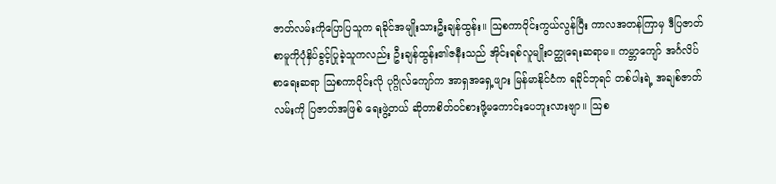ဇာတ်လမ်းကိုပြောပြသူက ရခိုင်အမျိုးသားဦးချန်ထွန်း။ ဩစကာဝိုင်းကွယ်လွန်ပြီး ကာလအတန်ကြာမှ ဒီပြဇာတ်စာမူကိုပုံနှိပ်ခွင့်ပြုခဲ့သူကလည်း ဦးချန်ထွန်း၏ဇနီးသည် အိုင်းရစ်လူမျိုးဝတ္ထုရေးဆရာမ။ ကမ္ဘာကျော် အင်္ဂလိပ်စာရေးဆရာ ဩစကာဝိုင်းလို ပုဂ္ဂိုလ်ကျော်က အာရှအရှေ့ဖျား မြန်မာနိုင်ငံက ရခိုင်ဘုရင် တစ်ပါးရဲ့ အချစ်ဇာတ်လမ်းကို ပြဇာတ်အဖြစ် ရေးဖွဲ့တယ် ဆိုတာစိတ်ဝင်စားဖို့မကောင်းပေဘူးလားဗျာ။ ဩစ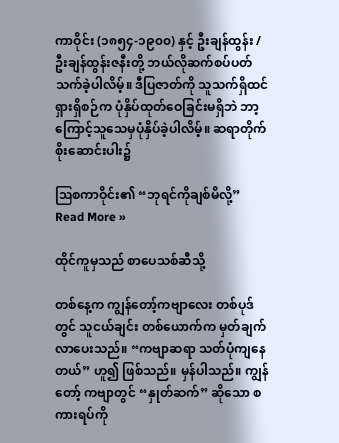ကာဝိုင်း (၁၈၅၄-၁၉၀၀) နှင့် ဦးချန်ထွန်း / ဦးချန်ထွန်းဇနီးတို့ ဘယ်လိုဆက်စပ်ပတ်သက်ခဲ့ပါလိမ့်။ ဒီပြဇာတ်ကို သူသက်ရှိထင်ရှားရှိစဉ်က ပုံနှိပ်ထုတ်ဝေခြင်းမရှိဘဲ ဘာ့ကြောင့်သူသေမှပုံနှိပ်ခဲ့ပါလိမ့်။ ဆရာတိုက်စိုးဆောင်းပါး၌

ဩစကာဝိုင်း၏ “ဘုရင်ကိုချစ်မိလို့” Read More »

ထိုင်ကူမှသည် စာပေသစ်ဆီသို့

တစ်နေ့က ကျွန်တော့်ကဗျာလေး တစ်ပုဒ်တွင် သူငယ်ချင်း တစ်ယောက်က မှတ်ချက် လာပေးသည်။ “ကဗျာဆရာ သတ်ပုံကျနေတယ်” ဟူ၍ ဖြစ်သည်။ မှန်ပါသည်။ ကျွန်တော့် ကဗျာတွင် “နှုတ်ဆက်” ဆိုသော စကားရပ်ကို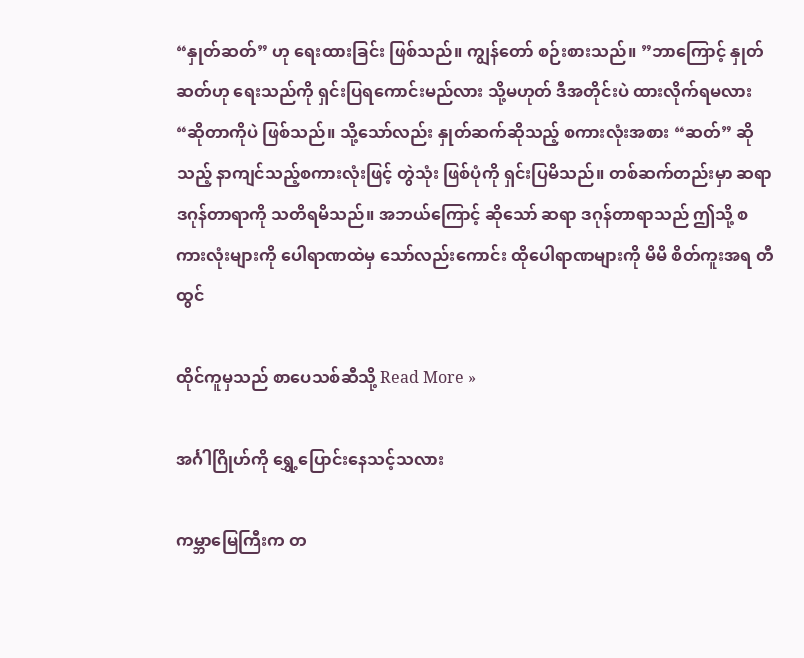“နှုတ်ဆတ်” ဟု ရေးထားခြင်း ဖြစ်သည်။ ကျွန်တော် စဉ်းစားသည်။ ”ဘာကြောင့် နှုတ်ဆတ်ဟု ရေးသည်ကို ရှင်းပြရကောင်းမည်လား သို့မဟုတ် ဒီအတိုင်းပဲ ထားလိုက်ရမလား“ဆိုတာကိုပဲ ဖြစ်သည်။ သို့သော်လည်း နှုတ်ဆက်ဆိုသည့် စကားလုံးအစား “ဆတ်” ဆိုသည့် နာကျင်သည့်စကားလုံးဖြင့် တွဲသုံး ဖြစ်ပုံကို ရှင်းပြမိသည်။ တစ်ဆက်တည်းမှာ ဆရာဒဂုန်တာရာကို သတိရမိသည်။ အဘယ်ကြောင့် ဆိုသော် ဆရာ ဒဂုန်တာရာသည် ဤသို့ စကားလုံးများကို ပေါရာဏထဲမှ သော်လည်းကောင်း ထိုပေါရာဏများကို မိမိ စိတ်ကူးအရ တီထွင်

ထိုင်ကူမှသည် စာပေသစ်ဆီသို့ Read More »

အင်္ဂါဂြိုဟ်ကို ရွှေ့ပြောင်းနေသင့်သလား

ကမ္ဘာမြေကြီးက တ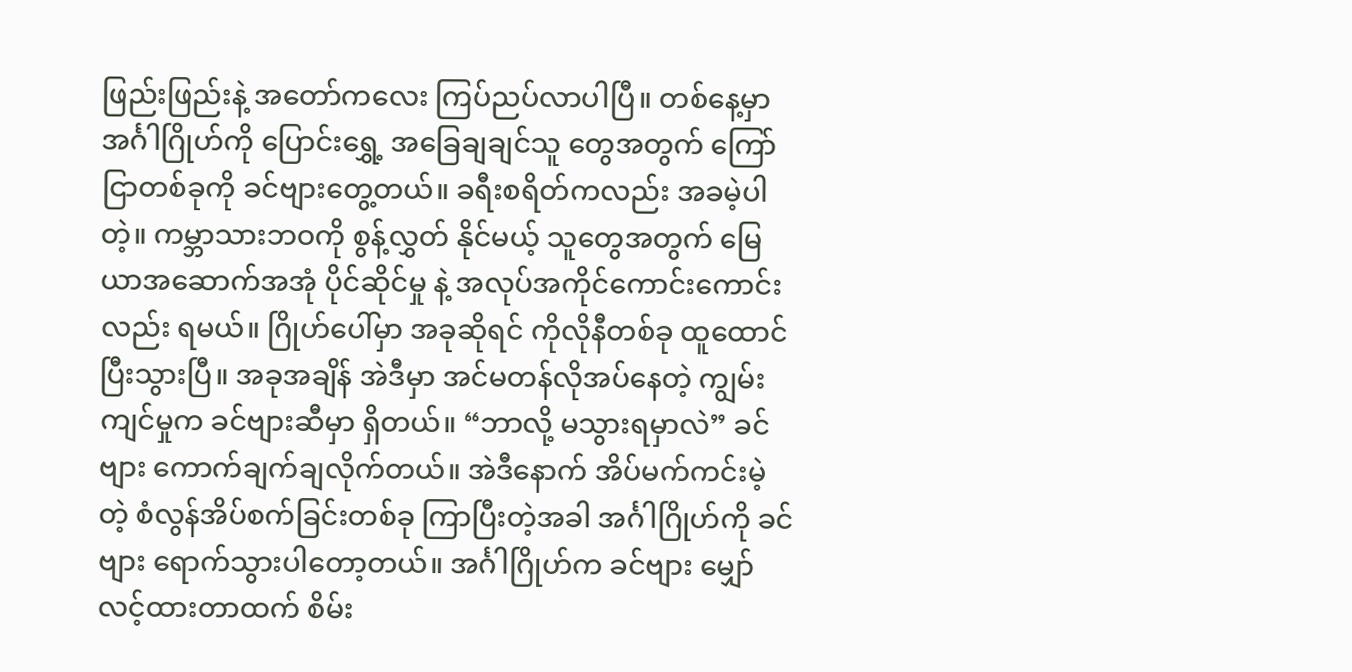ဖြည်းဖြည်းနဲ့ အတော်ကလေး ကြပ်ညပ်လာပါပြီ။ တစ်နေ့မှာ အင်္ဂါဂြိုဟ်ကို ပြောင်း‌ရွှေ့ အခြေချချင်သူ တွေအတွက် ကြော်ငြာတစ်ခုကို ခင်ဗျားတွေ့တယ်။ ခရီးစရိတ်ကလည်း အခမဲ့ပါတဲ့။ ကမ္ဘာသားဘဝကို စွန့်လွှတ် နိုင်မယ့် သူတွေအတွက် မြေယာအဆောက်အအုံ ပိုင်ဆိုင်မှု နဲ့ အလုပ်အကိုင်ကောင်းကောင်းလည်း ရမယ်။ ဂြိုဟ်ပေါ်မှာ အခုဆိုရင် ကိုလိုနီတစ်ခု ထူထောင်ပြီးသွားပြီ။ အခုအချိန် အဲဒီမှာ အင်မတန်လိုအပ်နေတဲ့ ကျွမ်းကျင်မှုက ခင်ဗျားဆီမှာ ရှိတယ်။ “ဘာလို့ မသွားရမှာလဲ” ခင်ဗျား ကောက်ချက်ချလိုက်တယ်။ အဲဒီနောက် အိပ်မက်ကင်းမဲ့တဲ့ စံလွန်အိပ်စက်ခြင်းတစ်ခု ကြာပြီးတဲ့အခါ အင်္ဂါဂြိုဟ်ကို ခင်ဗျား ‌ရောက်သွားပါတော့တယ်။ အင်္ဂါဂြိုဟ်က ခင်ဗျား မျှော်လင့်ထားတာထက် စိမ်း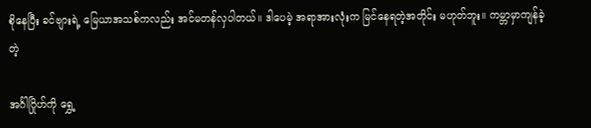စိုနေပြီး ခင်ဗျားရဲ့ မြေယာအသစ်ကလည်း အင်မတန်လှပါတယ်။ ဒါပေမဲ့ အရာအားလုံးက မြင်နေရတဲ့အတိုင်း မဟုတ်ဘူး။ ကမ္ဘာမှာကျန်ခဲ့တဲ့

အင်္ဂါဂြိုဟ်ကို ရွှေ့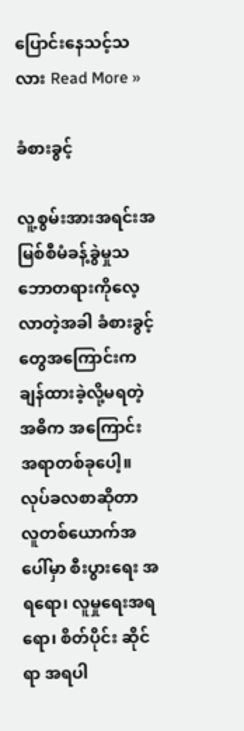ပြောင်းနေသင့်သလား Read More »

ခံစားခွင့်

လူ့စွမ်းအားအရင်းအမြစ်စီမံခန့်ခွဲမှုသဘောတရားကိုလေ့လာတဲ့အခါ ခံစားခွင့်တွေအကြောင်းက ချန်ထားခဲ့လို့မရတဲ့ အဓိက အကြောင်းအရာတစ်ခုပေါ့။ လုပ်ခလစာဆိုတာ လူတစ်ယောက်အပေါ်မှာ စီးပွားရေး အရရော၊ လူမှုရေးအရရော၊ စိတ်ပိုင်း ဆိုင်ရာ အရပါ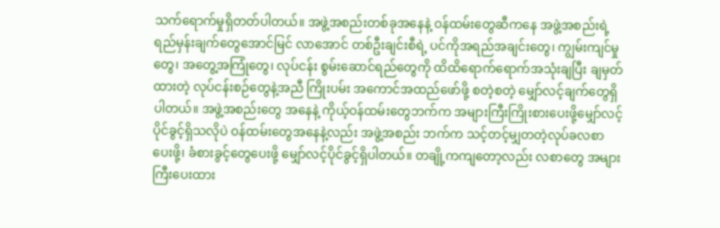သက်ရောက်မှုရှိတတ်ပါတယ်။ အဖွဲ့အစည်းတစ်ခုအနေနဲ့ ဝန်ထမ်းတွေဆီကနေ အဖွဲ့အစည်းရဲ့ရည်မှန်းချက်တွေအောင်မြင် လာအောင် တစ်ဦးချင်းစီရဲ့ ပင်ကိုအရည်အချင်းတွေ၊ ကျွမ်းကျင်မှုတွေ၊ အတွေ့အကြုံတွေ၊ လုပ်ငန်း စွမ်းဆောင်ရည်တွေကို ထိထိရောက်ရောက်အသုံးချပြီး ချမှတ်ထားတဲ့ လုပ်ငန်းစဉ်တွေနဲ့အညီ ကြိုးပမ်း အကောင်အထည်ဖော်ဖို့ စတဲ့စတဲ့ မျှော်လင့်ချက်တွေရှိပါတယ်။ အဖွဲ့အစည်းတွေ အနေနဲ့ ကိုယ့်ဝန်ထမ်းတွေဘက်က အများကြီးကြိုးစားပေးဖို့မျှော်လင့်ပိုင်ခွင့်ရှိသလိုပဲ ဝန်ထမ်းတွေအနေနဲ့လည်း အဖွဲ့အစည်း ဘက်က သင့်တင့်မျှတတဲ့လုပ်ခလစာပေးဖို့၊ ခံစားခွင့်တွေပေးဖို့ မျှော်လင့်ပိုင်ခွင့်ရှိပါတယ်။ တချို့ကကျတော့လည်း လစာတွေ အများကြီးပေးထား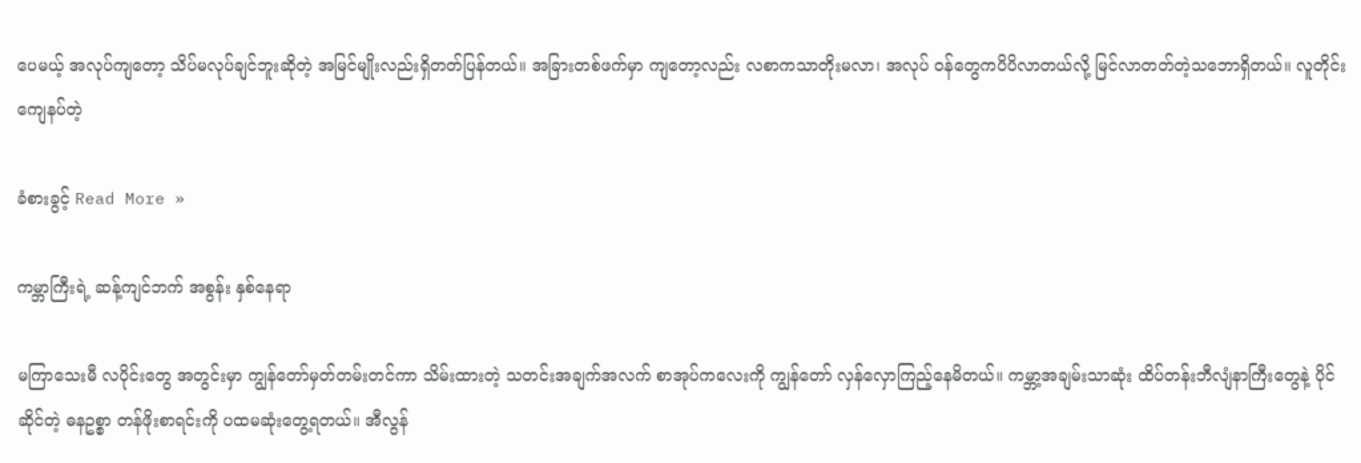ပေမယ့် အလုပ်ကျတော့ သိပ်မလုပ်ချင်ဘူးဆိုတဲ့ အမြင်မျိုးလည်းရှိတတ်ပြန်တယ်။ အခြားတစ်ဖက်မှာ ကျတော့လည်း လစာကသာတိုးမလာ၊ အလုပ် ဝန်တွေကပိပိလာတယ်လို့ မြင်လာတတ်တဲ့သဘောရှိတယ်။ လူတိုင်း ကျေနပ်တဲ့

ခံစားခွင့် Read More »

ကမ္ဘာကြီးရဲ့ ဆန့်ကျင်ဘက် အစွန်း နှစ်နေရာ

မကြာသေးမီ လပိုင်းတွေ အတွင်းမှာ ကျွန်တော်မှတ်တမ်းတင်ကာ သိမ်းထားတဲ့ သတင်းအချက်အလက် စာအုပ်ကလေးကို ကျွန်တော် လှန်လှောကြည့်နေမိတယ်။ ကမ္ဘာ့အချမ်းသာဆုံး ထိပ်တန်းဘီလျံနာကြီးတွေနဲ့ ပိုင်ဆိုင်တဲ့ ဓနဥစ္စာ တန်ဖိုးစာရင်းကို ပထမဆုံးတွေ့ရတယ်။ အီလွန်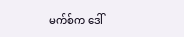မက်စ်က ဒေါ်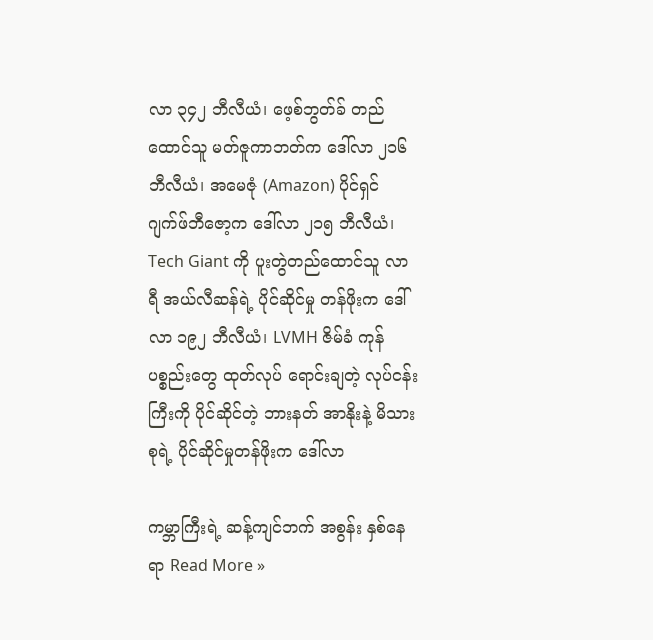လာ ၃၄၂ ဘီလီယံ၊ ဖေ့စ်ဘွတ်ခ် တည်ထောင်သူ မတ်ဇူကာဘတ်က ဒေါ်လာ ၂၁၆ ဘီလီယံ၊ အမေဇုံ (Amazon) ပိုင်ရှင် ဂျက်ဖ်ဘီဇော့က ဒေါ်လာ ၂၁၅ ဘီလီယံ၊ Tech Giant ကို ပူးတွဲတည်ထောင်သူ လာရီ အယ်လီဆန်ရဲ့ ပိုင်ဆိုင်မှု တန်ဖိုးက ဒေါ်လာ ၁၉၂ ဘီလီယံ၊ LVMH ဇိမ်ခံ ကုန်ပစ္စည်းတွေ ထုတ်လုပ် ရောင်းချတဲ့ လုပ်ငန်းကြီးကို ပိုင်ဆိုင်တဲ့ ဘားနတ် အာနိုးနဲ့ မိသားစုရဲ့ ပိုင်ဆိုင်မှုတန်ဖိုးက ဒေါ်လာ

ကမ္ဘာကြီးရဲ့ ဆန့်ကျင်ဘက် အစွန်း နှစ်နေရာ Read More »